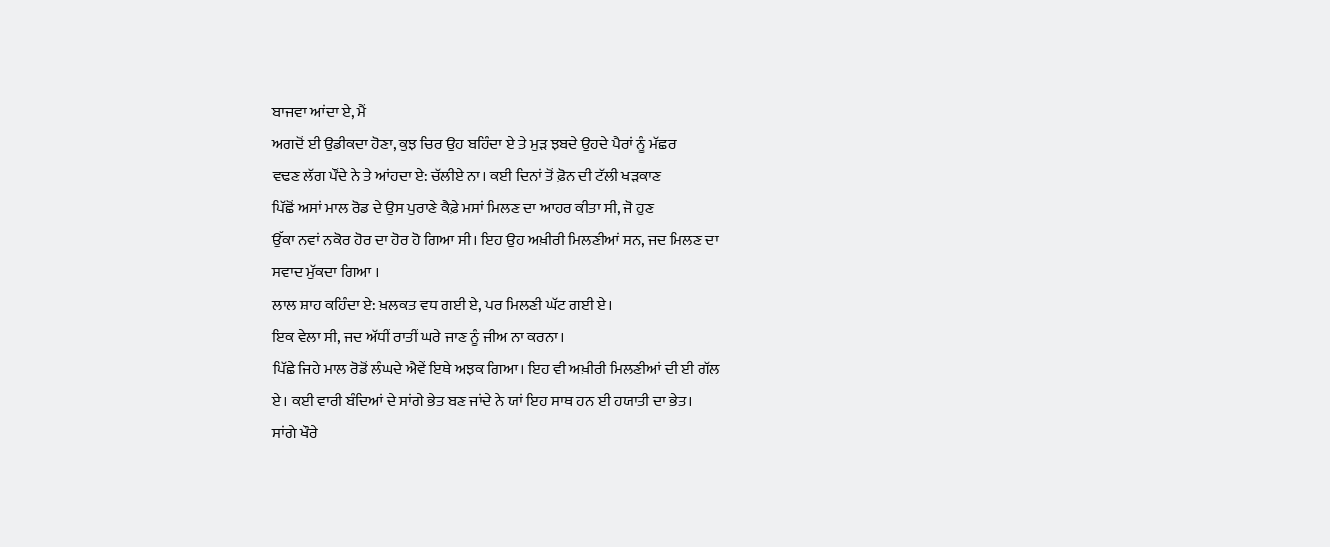ਬਾਜਵਾ ਆਂਦਾ ਏ, ਮੈਂ
ਅਗਦੋਂ ਈ ਉਡੀਕਦਾ ਹੋਣਾ, ਕੁਝ ਚਿਰ ਉਹ ਬਹਿੰਦਾ ਏ ਤੇ ਮੁੜ ਝਬਦੇ ਉਹਦੇ ਪੈਰਾਂ ਨੂੰ ਮੱਛਰ
ਵਢਣ ਲੱਗ ਪੌਂਦੇ ਨੇ ਤੇ ਆਂਹਦਾ ਏ: ਚੱਲੀਏ ਨਾ। ਕਈ ਦਿਨਾਂ ਤੋਂ ਫ਼ੋਨ ਦੀ ਟੱਲੀ ਖੜਕਾਣ
ਪਿੱਛੋਂ ਅਸਾਂ ਮਾਲ ਰੋਡ ਦੇ ਉਸ ਪੁਰਾਣੇ ਕੈਫ਼ੇ ਮਸਾਂ ਮਿਲਣ ਦਾ ਆਹਰ ਕੀਤਾ ਸੀ, ਜੋ ਹੁਣ
ਉੱਕਾ ਨਵਾਂ ਨਕੋਰ ਹੋਰ ਦਾ ਹੋਰ ਹੋ ਗਿਆ ਸੀ। ਇਹ ਉਹ ਅਖ਼ੀਰੀ ਮਿਲਣੀਆਂ ਸਨ, ਜਦ ਮਿਲਣ ਦਾ
ਸਵਾਦ ਮੁੱਕਦਾ ਗਿਆ ।
ਲਾਲ ਸ਼ਾਹ ਕਹਿੰਦਾ ਏ: ਖ਼ਲਕਤ ਵਧ ਗਈ ਏ, ਪਰ ਮਿਲਣੀ ਘੱਟ ਗਈ ਏ।
ਇਕ ਵੇਲਾ ਸੀ, ਜਦ ਅੱਧੀਂ ਰਾਤੀਂ ਘਰੇ ਜਾਣ ਨੂੰ ਜੀਅ ਨਾ ਕਰਨਾ।
ਪਿੱਛੇ ਜਿਹੇ ਮਾਲ ਰੋਡੋਂ ਲੰਘਦੇ ਐਵੇਂ ਇਥੇ ਅਝਕ ਗਿਆ। ਇਹ ਵੀ ਅਖ਼ੀਰੀ ਮਿਲਣੀਆਂ ਦੀ ਈ ਗੱਲ
ਏ। ਕਈ ਵਾਰੀ ਬੰਦਿਆਂ ਦੇ ਸਾਂਗੇ ਭੇਤ ਬਣ ਜਾਂਦੇ ਨੇ ਯਾਂ ਇਹ ਸਾਥ ਹਨ ਈ ਹਯਾਤੀ ਦਾ ਭੇਤ।
ਸਾਂਗੇ ਖੌਰੇ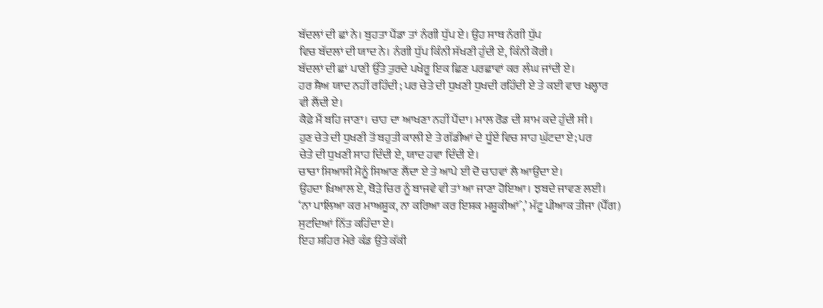ਬੱਦਲਾਂ ਦੀ ਛਾਂ ਨੇ। ਬੁਹਤਾ ਪੈਂਡਾ ਤਾਂ ਨੰਗੀ ਧੁੱਪ ਏ। ਉਹ ਸਾਥ ਨੰਗੀ ਧੁੱਪ
ਵਿਚ ਬੱਦਲਾਂ ਦੀ ਯਾਦ ਨੇ। ਨੰਗੀ ਧੁੱਪ ਕਿੰਨੀ ਸੱਖਣੀ ਹੁੰਦੀ ਏ, ਕਿੰਨੀ ਕੋਰੀ।
ਬੱਦਲਾਂ ਦੀ ਛਾਂ ਪਾਣੀ ਉੱਤੇ ਤੁਰਦੇ ਪਖੇਰੂ ਇਕ ਛਿਣ ਪਰਛਾਵਾਂ ਕਰ ਲੰਘ ਜਾਂਦੀ ਏ।
ਹਰ ਸ਼ੈਅ ਯਾਦ ਨਹੀਂ ਰਹਿੰਦੀ; ਪਰ ਚੇਤੇ ਦੀ ਧੁਖਣੀ ਧੁਖਦੀ ਰਹਿੰਦੀ ਏ ਤੇ ਕਈ ਵਾਰ ਖਲ੍ਹਾਰ
ਵੀ ਲੈਂਦੀ ਏ।
ਕੈਫ਼ੇ ਮੈਂ ਬਹਿ ਜਾਣਾ। ਚਾਹ ਦਾ ਆਖਣਾ ਨਹੀਂ ਪੈਂਦਾ। ਮਾਲ ਰੋਡ ਦੀ ਸ਼ਾਮ ਕਦੇ ਹੁੰਦੀ ਸੀ।
ਹੁਣ ਚੇਤੇ ਦੀ ਧੁਖਣੀ ਤੋਂ ਬਹੁਤੀ ਕਾਲੀ ਏ ਤੇ ਗੱਡੀਆਂ ਦੇ ਧੂੰਏਂ ਵਿਚ ਸਾਹ ਘੁੱਟਦਾ ਏ; ਪਰ
ਚੇਤੇ ਦੀ ਧੁਖਣੀ ਸਾਹ ਦਿੰਦੀ ਏ, ਯਾਦ ਹਵਾ ਦਿੰਦੀ ਏ।
ਚਾਚਾ ਸਿਆਸੀ ਮੈਨੂੰ ਸਿਆਣ ਲੈਂਦਾ ਏ ਤੇ ਆਪੇ ਈ ਦੋ ਚਾਹਵਾਂ ਲੈ ਆਉਂਦਾ ਏ।
ਉਹਦਾ ਖ਼ਿਆਲ ਏ, ਥੋੜੇ ਚਿਰ ਨੂੰ ਬਾਜਵੇ ਵੀ ਤਾਂ ਆ ਜਾਣਾ ਹੋਇਆ। ਝਬਦੇ ਜਾਵਣ ਲਈ।
‘ਨਾ ਪਾਲਿਆ ਕਰ ਮਾਅਸ਼ੂਕ, ਨਾ ਕਰਿਆ ਕਰ ਇਸ਼ਕ ਮਸ਼ੂਕੀਆਂˆ,’ ਮੱਟੂ ਪੀਆਕ ਤੀਜਾ (ਪੈੱਗ)
ਸੁਟਦਿਆਂ ਨਿੱਤ ਕਹਿੰਦਾ ਏ।
ਇਹ ਸ਼ਹਿਰ ਮੇਰੇ ਕੰਡ ਉਤੇ ਕੱਕੀ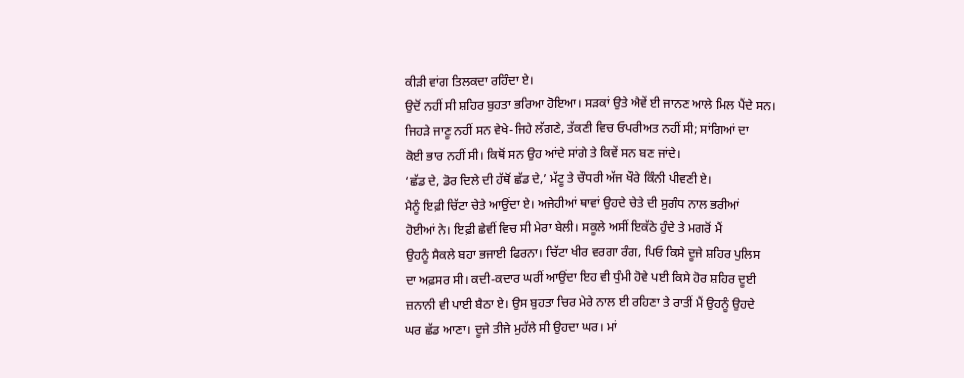ਕੀੜੀ ਵਾਂਗ ਤਿਲਕਦਾ ਰਹਿੰਦਾ ਏ।
ਉਦੋਂ ਨਹੀਂ ਸੀ ਸ਼ਹਿਰ ਬੁਹਤਾ ਭਰਿਆ ਹੋਇਆ। ਸੜਕਾਂ ਉਤੇ ਐਵੇਂ ਈ ਜਾਨਣ ਆਲੇ ਮਿਲ ਪੈਂਦੇ ਸਨ।
ਜਿਹੜੇ ਜਾਣੂ ਨਹੀਂ ਸਨ ਵੇਖੇ-ਜਿਹੇ ਲੱਗਣੇ, ਤੱਕਣੀ ਵਿਚ ਓਪਰੀਅਤ ਨਹੀਂ ਸੀ; ਸਾਂਗਿਆਂ ਦਾ
ਕੋਈ ਭਾਰ ਨਹੀਂ ਸੀ। ਕਿਥੋਂ ਸਨ ਉਹ ਆਂਦੇ ਸਾਂਗੇ ਤੇ ਕਿਵੇਂ ਸਨ ਬਣ ਜਾਂਦੇ।
‘ਛੱਡ ਦੇ, ਡੋਰ ਦਿਲੇ ਦੀ ਹੱਥੋਂ ਛੱਡ ਦੇ,’ ਮੱਟੂ ਤੇ ਚੌਧਰੀ ਅੱਜ ਖੌਰੇ ਕਿੰਨੀ ਪੀਵਣੀ ਏ।
ਮੈਨੂੰ ਇਫ਼ੀ ਚਿੱਟਾ ਚੇਤੇ ਆਉਂਦਾ ਏ। ਅਜੇਹੀਆਂ ਥਾਵਾਂ ਉਹਦੇ ਚੇਤੇ ਦੀ ਸੁਗੰਧ ਨਾਲ ਭਰੀਆਂ
ਹੋਈਆਂ ਨੇ। ਇਫ਼ੀ ਛੇਵੀਂ ਵਿਚ ਸੀ ਮੇਰਾ ਬੇਲੀ। ਸਕੂਲੇ ਅਸੀਂ ਇਕੱਠੇ ਹੁੰਦੇ ਤੇ ਮਗਰੋਂ ਮੈਂ
ਉਹਨੂੰ ਸੈਕਲੇ ਬਹਾ ਭਜਾਈ ਫਿਰਨਾ। ਚਿੱਟਾ ਖੀਰ ਵਰਗਾ ਰੰਗ, ਪਿਓ ਕਿਸੇ ਦੂਜੇ ਸ਼ਹਿਰ ਪੁਲਿਸ
ਦਾ ਅਫ਼ਸਰ ਸੀ। ਕਦੀ-ਕਦਾਰ ਘਰੀਂ ਆਉਂਦਾ ਇਹ ਵੀ ਧੁੰਮੀ ਹੋਵੇ ਪਈ ਕਿਸੇ ਹੋਰ ਸ਼ਹਿਰ ਦੂਈ
ਜ਼ਨਾਨੀ ਵੀ ਪਾਈ ਬੈਠਾ ਏ। ਉਸ ਬੁਹਤਾ ਚਿਰ ਮੇਰੇ ਨਾਲ ਈ ਰਹਿਣਾ ਤੇ ਰਾਤੀਂ ਮੈਂ ਉਹਨੂੰ ਉਹਦੇ
ਘਰ ਛੱਡ ਆਣਾ। ਦੂਜੇ ਤੀਜੇ ਮੁਹੱਲੇ ਸੀ ਉਹਦਾ ਘਰ। ਮਾਂ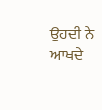ਉਹਦੀ ਨੇ ਆਖਦੇ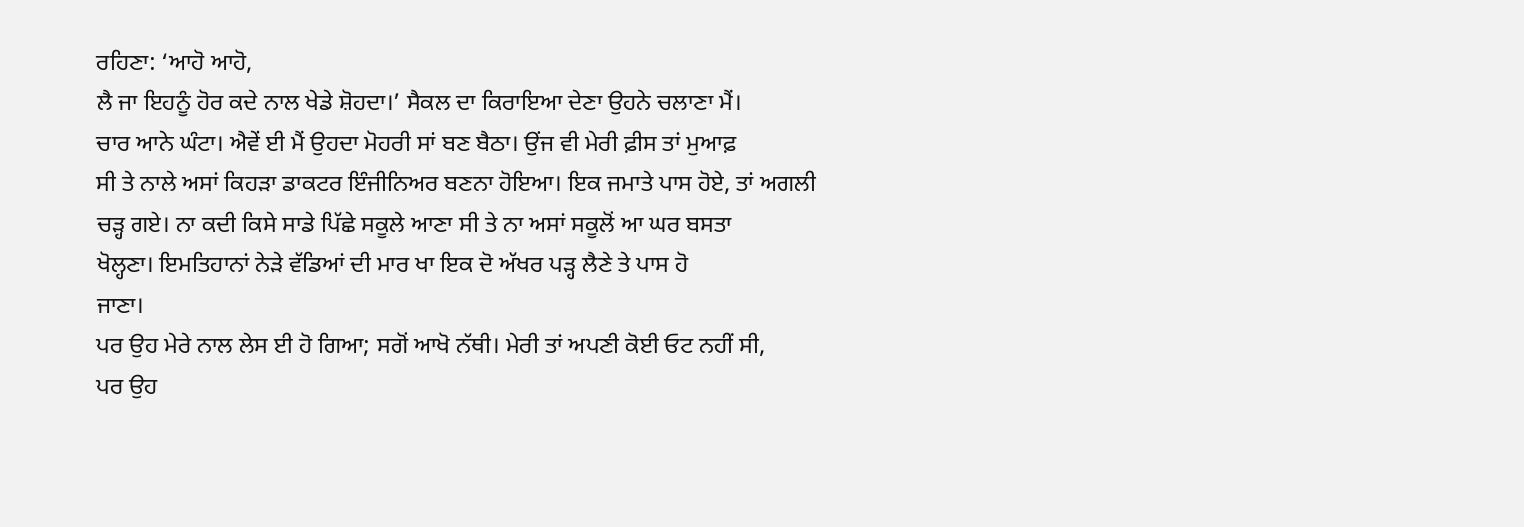ਰਹਿਣਾ: ‘ਆਹੋ ਆਹੋ,
ਲੈ ਜਾ ਇਹਨੂੰ ਹੋਰ ਕਦੇ ਨਾਲ ਖੇਡੇ ਸ਼ੋਹਦਾ।’ ਸੈਕਲ ਦਾ ਕਿਰਾਇਆ ਦੇਣਾ ਉਹਨੇ ਚਲਾਣਾ ਮੈਂ।
ਚਾਰ ਆਨੇ ਘੰਟਾ। ਐਵੇਂ ਈ ਮੈਂ ਉਹਦਾ ਮੋਹਰੀ ਸਾਂ ਬਣ ਬੈਠਾ। ਉਂਜ ਵੀ ਮੇਰੀ ਫ਼ੀਸ ਤਾਂ ਮੁਆਫ਼
ਸੀ ਤੇ ਨਾਲੇ ਅਸਾਂ ਕਿਹੜਾ ਡਾਕਟਰ ਇੰਜੀਨਿਅਰ ਬਣਨਾ ਹੋਇਆ। ਇਕ ਜਮਾਤੇ ਪਾਸ ਹੋਏ, ਤਾਂ ਅਗਲੀ
ਚੜ੍ਹ ਗਏ। ਨਾ ਕਦੀ ਕਿਸੇ ਸਾਡੇ ਪਿੱਛੇ ਸਕੂਲੇ ਆਣਾ ਸੀ ਤੇ ਨਾ ਅਸਾਂ ਸਕੂਲੋਂ ਆ ਘਰ ਬਸਤਾ
ਖੋਲ੍ਹਣਾ। ਇਮਤਿਹਾਨਾਂ ਨੇੜੇ ਵੱਡਿਆਂ ਦੀ ਮਾਰ ਖਾ ਇਕ ਦੋ ਅੱਖਰ ਪੜ੍ਹ ਲੈਣੇ ਤੇ ਪਾਸ ਹੋ
ਜਾਣਾ।
ਪਰ ਉਹ ਮੇਰੇ ਨਾਲ ਲੇਸ ਈ ਹੋ ਗਿਆ; ਸਗੋਂ ਆਖੋ ਨੱਥੀ। ਮੇਰੀ ਤਾਂ ਅਪਣੀ ਕੋਈ ਓਟ ਨਹੀਂ ਸੀ,
ਪਰ ਉਹ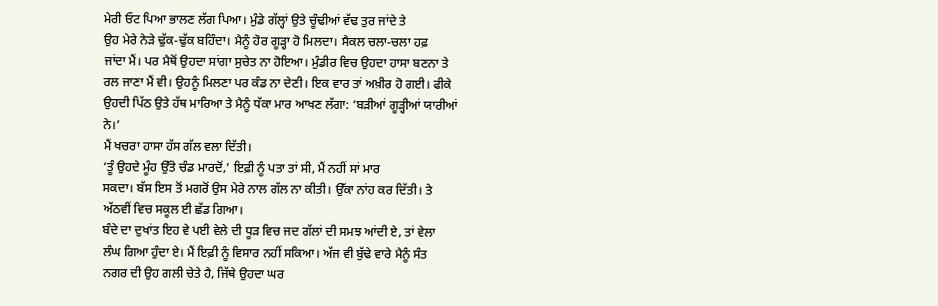ਮੇਰੀ ਓਟ ਪਿਆ ਭਾਲਣ ਲੱਗ ਪਿਆ। ਮੁੰਡੇ ਗੱਲ੍ਹਾਂ ਉਤੇ ਚੂੰਢੀਆਂ ਵੱਢ ਤੁਰ ਜਾਂਦੇ ਤੇ
ਉਹ ਮੇਰੇ ਨੇੜੇ ਢੁੱਕ-ਢੁੱਕ ਬਹਿੰਦਾ। ਮੈਨੂੰ ਹੋਰ ਗੂੜ੍ਹਾ ਹੋ ਮਿਲਦਾ। ਸੈਕਲ ਚਲਾ-ਚਲਾ ਹਫ਼
ਜਾਂਦਾ ਮੈਂ। ਪਰ ਮੈਥੋਂ ਉਹਦਾ ਸਾਂਗਾ ਸੁਚੇਤ ਨਾ ਹੋਇਆ। ਮੁੰਡੀਰ ਵਿਚ ਉਹਦਾ ਹਾਸਾ ਬਣਨਾ ਤੇ
ਰਲ ਜਾਣਾ ਮੈਂ ਵੀ। ਉਹਨੂੰ ਮਿਲਣਾ ਪਰ ਕੰਡ ਨਾ ਦੇਣੀ। ਇਕ ਵਾਰ ਤਾਂ ਅਖ਼ੀਰ ਹੋ ਗਈ। ਫੀਕੇ
ਉਹਦੀ ਪਿੱਠ ਉਤੇ ਹੱਥ ਮਾਰਿਆ ਤੇ ਮੈਨੂੰ ਧੱਕਾ ਮਾਰ ਆਖਣ ਲੱਗਾ: ‘ਬੜੀਆਂ ਗੂੜ੍ਹੀਆਂ ਯਾਰੀਆਂ
ਨੇ।’
ਮੈਂ ਖਚਰਾ ਹਾਸਾ ਹੱਸ ਗੱਲ ਵਲਾ ਦਿੱਤੀ।
‘ਤੂੰ ਉਹਦੇ ਮੂੰਹ ਉੱਤੇ ਚੰਡ ਮਾਰਦੋਂ,’ ਇਫ਼ੀ ਨੂੰ ਪਤਾ ਤਾਂ ਸੀ, ਮੈਂ ਨਹੀਂ ਸਾਂ ਮਾਰ
ਸਕਦਾ। ਬੱਸ ਇਸ ਤੋਂ ਮਗਰੋਂ ਉਸ ਮੇਰੇ ਨਾਲ ਗੱਲ ਨਾ ਕੀਤੀ। ਉੱਕਾ ਨਾਂਹ ਕਰ ਦਿੱਤੀ। ਤੇ
ਅੱਠਵੀਂ ਵਿਚ ਸਕੂਲ ਈ ਛੱਡ ਗਿਆ।
ਬੰਦੇ ਦਾ ਦੁਖਾਂਤ ਇਹ ਵੇ ਪਈ ਵੇਲੇ ਦੀ ਧੂੜ ਵਿਚ ਜਦ ਗੱਲਾਂ ਦੀ ਸਮਝ ਆਂਦੀ ਏ, ਤਾਂ ਵੇਲਾ
ਲੰਘ ਗਿਆ ਹੁੰਦਾ ਏ। ਮੈਂ ਇਫ਼ੀ ਨੂੰ ਵਿਸਾਰ ਨਹੀਂ ਸਕਿਆ। ਅੱਜ ਵੀ ਬੁੱਢੇ ਵਾਰੇ ਮੈਨੂੰ ਸੰਤ
ਨਗਰ ਦੀ ਉਹ ਗਲੀ ਚੇਤੇ ਹੈ, ਜਿੱਥੇ ਉਹਦਾ ਘਰ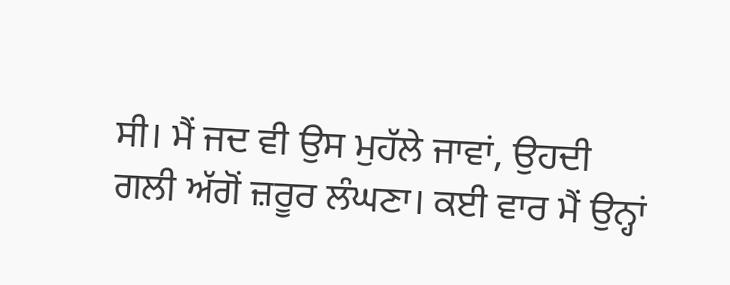ਸੀ। ਮੈਂ ਜਦ ਵੀ ਉਸ ਮੁਹੱਲੇ ਜਾਵਾਂ, ਉਹਦੀ
ਗਲੀ ਅੱਗੋਂ ਜ਼ਰੂਰ ਲੰਘਣਾ। ਕਈ ਵਾਰ ਮੈਂ ਉਨ੍ਹਾਂ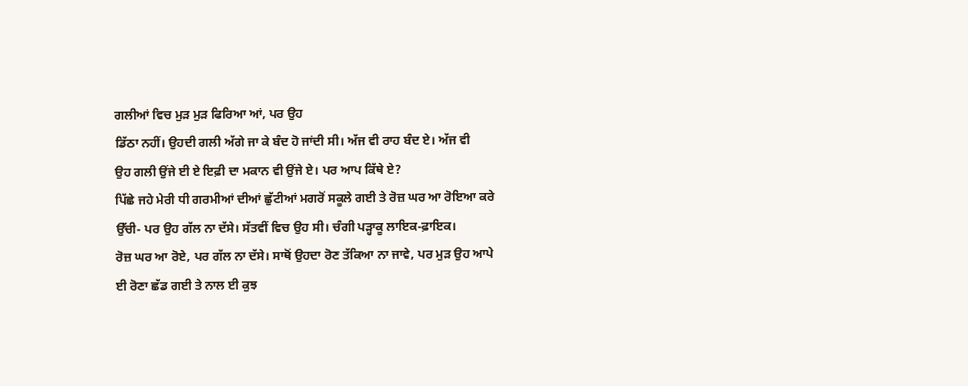ਗਲੀਆਂ ਵਿਚ ਮੁੜ ਮੁੜ ਫਿਰਿਆ ਆਂ, ਪਰ ਉਹ
ਡਿੱਠਾ ਨਹੀਂ। ਉਹਦੀ ਗਲੀ ਅੱਗੇ ਜਾ ਕੇ ਬੰਦ ਹੋ ਜਾਂਦੀ ਸੀ। ਅੱਜ ਵੀ ਰਾਹ ਬੰਦ ਏ। ਅੱਜ ਵੀ
ਉਹ ਗਲੀ ਉਂਜੇ ਈ ਏ ਇਫ਼ੀ ਦਾ ਮਕਾਨ ਵੀ ਉਂਜੇ ਏ। ਪਰ ਆਪ ਕਿੱਥੇ ਏ?
ਪਿੱਛੇ ਜਹੇ ਮੇਰੀ ਧੀ ਗਰਮੀਆਂ ਦੀਆਂ ਛੁੱਟੀਆਂ ਮਗਰੋਂ ਸਕੂਲੇ ਗਈ ਤੇ ਰੋਜ਼ ਘਰ ਆ ਰੋਇਆ ਕਰੇ
ਉੱਚੀ- ਪਰ ਉਹ ਗੱਲ ਨਾ ਦੱਸੇ। ਸੱਤਵੀਂ ਵਿਚ ਉਹ ਸੀ। ਚੰਗੀ ਪੜ੍ਹਾਕੂ ਲਾਇਕ-ਫ਼ਾਇਕ।
ਰੋਜ਼ ਘਰ ਆ ਰੋਏ, ਪਰ ਗੱਲ ਨਾ ਦੱਸੇ। ਸਾਥੋਂ ਉਹਦਾ ਰੋਣ ਤੱਕਿਆ ਨਾ ਜਾਵੇ, ਪਰ ਮੁੜ ਉਹ ਆਪੇ
ਈ ਰੋਣਾ ਛੱਡ ਗਈ ਤੇ ਨਾਲ ਈ ਕੁਝ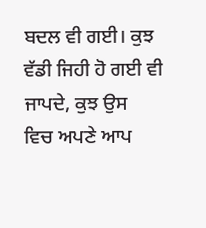ਬਦਲ ਵੀ ਗਈ। ਕੁਝ ਵੱਡੀ ਜਿਹੀ ਹੋ ਗਈ ਵੀ ਜਾਪਦੇ, ਕੁਝ ਉਸ
ਵਿਚ ਅਪਣੇ ਆਪ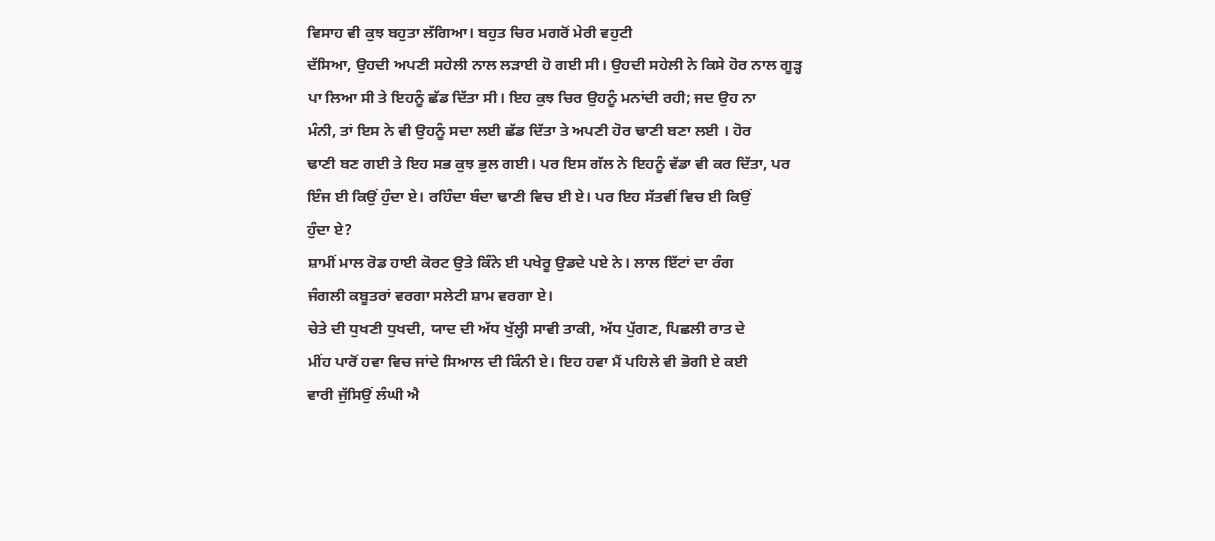ਵਿਸਾਹ ਵੀ ਕੁਝ ਬਹੁਤਾ ਲੱਗਿਆ। ਬਹੁਤ ਚਿਰ ਮਗਰੋਂ ਮੇਰੀ ਵਹੁਟੀ
ਦੱਸਿਆ, ਉਹਦੀ ਅਪਣੀ ਸਹੇਲੀ ਨਾਲ ਲੜਾਈ ਹੋ ਗਈ ਸੀ। ਉਹਦੀ ਸਹੇਲੀ ਨੇ ਕਿਸੇ ਹੋਰ ਨਾਲ ਗੂੜ੍ਹ
ਪਾ ਲਿਆ ਸੀ ਤੇ ਇਹਨੂੰ ਛੱਡ ਦਿੱਤਾ ਸੀ। ਇਹ ਕੁਝ ਚਿਰ ਉਹਨੂੰ ਮਨਾਂਦੀ ਰਹੀ; ਜਦ ਉਹ ਨਾ
ਮੰਨੀ, ਤਾਂ ਇਸ ਨੇ ਵੀ ਉਹਨੂੰ ਸਦਾ ਲਈ ਛੱਡ ਦਿੱਤਾ ਤੇ ਅਪਣੀ ਹੋਰ ਢਾਣੀ ਬਣਾ ਲਈ । ਹੋਰ
ਢਾਣੀ ਬਣ ਗਈ ਤੇ ਇਹ ਸਭ ਕੁਝ ਭੁਲ ਗਈ। ਪਰ ਇਸ ਗੱਲ ਨੇ ਇਹਨੂੰ ਵੱਡਾ ਵੀ ਕਰ ਦਿੱਤਾ, ਪਰ
ਇੰਜ ਈ ਕਿਉਂ ਹੁੰਦਾ ਏ। ਰਹਿੰਦਾ ਬੰਦਾ ਢਾਣੀ ਵਿਚ ਈ ਏ। ਪਰ ਇਹ ਸੱਤਵੀਂ ਵਿਚ ਈ ਕਿਉਂ
ਹੁੰਦਾ ਏ?
ਸ਼ਾਮੀਂ ਮਾਲ ਰੋਡ ਹਾਈ ਕੋਰਟ ਉਤੇ ਕਿੰਨੇ ਈ ਪਖੇਰੂ ਉਡਦੇ ਪਏ ਨੇ। ਲਾਲ ਇੱਟਾਂ ਦਾ ਰੰਗ
ਜੰਗਲੀ ਕਬੂਤਰਾਂ ਵਰਗਾ ਸਲੇਟੀ ਸ਼ਾਮ ਵਰਗਾ ਏ।
ਚੇਤੇ ਦੀ ਧੁਖਣੀ ਧੁਖਦੀ, ਯਾਦ ਦੀ ਅੱਧ ਖੁੱਲ੍ਹੀ ਸਾਵੀ ਤਾਕੀ, ਅੱਧ ਪੁੱਗਣ, ਪਿਛਲੀ ਰਾਤ ਦੇ
ਮੀਂਹ ਪਾਰੋਂ ਹਵਾ ਵਿਚ ਜਾਂਦੇ ਸਿਆਲ ਦੀ ਕਿੰਨੀ ਏ। ਇਹ ਹਵਾ ਮੈਂ ਪਹਿਲੇ ਵੀ ਭੋਗੀ ਏ ਕਈ
ਵਾਰੀ ਜੁੱਸਿਉਂ ਲੰਘੀ ਐ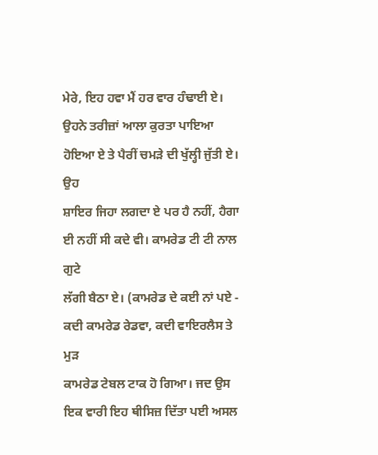ਮੇਰੇ, ਇਹ ਹਵਾ ਮੈਂ ਹਰ ਵਾਰ ਹੰਢਾਈ ਏ।
ਉਹਨੇ ਤਰੀਜ਼ਾਂ ਆਲਾ ਕੁਰਤਾ ਪਾਇਆ ਹੋਇਆ ਏ ਤੇ ਪੈਰੀਂ ਚਮੜੇ ਦੀ ਖੁੱਲ੍ਹੀ ਜੁੱਤੀ ਏ। ਉਹ
ਸ਼ਾਇਰ ਜਿਹਾ ਲਗਦਾ ਏ ਪਰ ਹੈ ਨਹੀਂ, ਹੈਗਾ ਈ ਨਹੀਂ ਸੀ ਕਦੇ ਵੀ। ਕਾਮਰੇਡ ਟੀ ਟੀ ਨਾਲ ਗੁਟੇ
ਲੱਗੀ ਬੈਠਾ ਏ। (ਕਾਮਰੇਡ ਦੇ ਕਈ ਨਾਂ ਪਏ - ਕਦੀ ਕਾਮਰੇਡ ਰੇਡਵਾ, ਕਦੀ ਵਾਇਰਲੈਸ ਤੇ ਮੁੜ
ਕਾਮਰੇਡ ਟੇਬਲ ਟਾਕ ਹੋ ਗਿਆ। ਜਦ ਉਸ ਇਕ ਵਾਰੀ ਇਹ ਥੀਸਿਜ਼ ਦਿੱਤਾ ਪਈ ਅਸਲ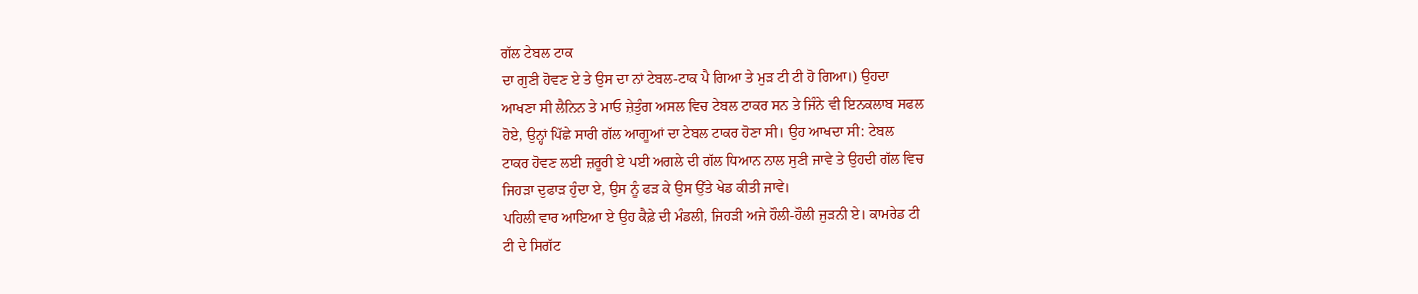ਗੱਲ ਟੇਬਲ ਟਾਕ
ਦਾ ਗੁਣੀ ਹੋਵਣ ਏ ਤੇ ਉਸ ਦਾ ਨਾਂ ਟੇਬਲ-ਟਾਕ ਪੈ ਗਿਆ ਤੇ ਮੁੜ ਟੀ ਟੀ ਹੋ ਗਿਆ।) ਉਹਦਾ
ਆਖਣਾ ਸੀ ਲੈਨਿਨ ਤੇ ਮਾਓ ਜ਼ੇਤੁੰਗ ਅਸਲ ਵਿਚ ਟੇਬਲ ਟਾਕਰ ਸਨ ਤੇ ਜਿੰਨੇ ਵੀ ਇਨਕਲਾਬ ਸਫਲ
ਹੋਏ, ਉਨ੍ਹਾਂ ਪਿੱਛੇ ਸਾਰੀ ਗੱਲ ਆਗੂਆਂ ਦਾ ਟੇਬਲ ਟਾਕਰ ਹੋਣਾ ਸੀ। ਉਹ ਆਖਦਾ ਸੀ: ਟੇਬਲ
ਟਾਕਰ ਹੋਵਣ ਲਈ ਜ਼ਰੂਰੀ ਏ ਪਈ ਅਗਲੇ ਦੀ ਗੱਲ ਧਿਆਨ ਨਾਲ ਸੁਣੀ ਜਾਵੇ ਤੇ ਉਹਦੀ ਗੱਲ ਵਿਚ
ਜਿਹੜਾ ਦੁਫਾੜ ਹੁੰਦਾ ਏ, ਉਸ ਨੂੰ ਫੜ ਕੇ ਉਸ ਉੱਤੇ ਖੇਡ ਕੀਤੀ ਜਾਵੇ।
ਪਹਿਲੀ ਵਾਰ ਆਇਆ ਏ ਉਹ ਕੈਫ਼ੇ ਦੀ ਮੰਡਲੀ, ਜਿਹੜੀ ਅਜੇ ਹੌਲੀ-ਹੌਲੀ ਜੁੜਨੀ ਏ। ਕਾਮਰੇਡ ਟੀ
ਟੀ ਦੇ ਸਿਗੱਟ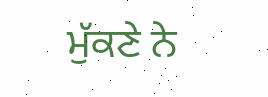ਮੁੱਕਣੇ ਨੇ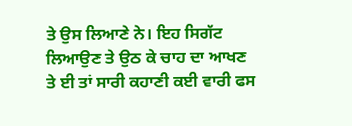ਤੇ ਉਸ ਲਿਆਣੇ ਨੇ। ਇਹ ਸਿਗੱਟ ਲਿਆਉਣ ਤੇ ਉਠ ਕੇ ਚਾਹ ਦਾ ਆਖਣ
ਤੇ ਈ ਤਾਂ ਸਾਰੀ ਕਹਾਣੀ ਕਈ ਵਾਰੀ ਫਸ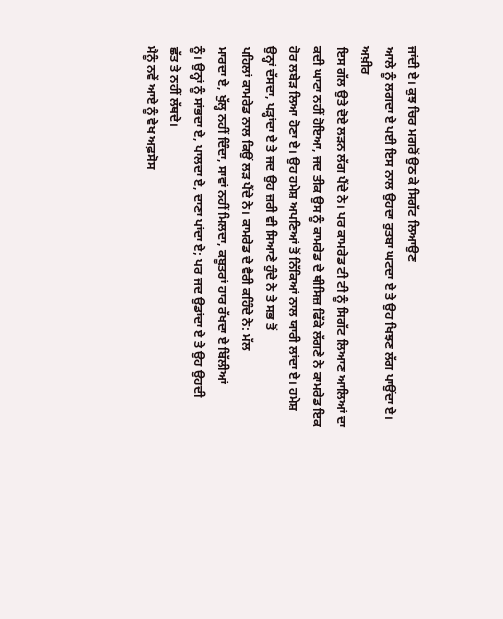ਜਾਂਦੀ ਏ। ਕੁਝ ਚਿਰ ਮਗਰੋਂ ਉਠ ਕੇ ਸਿਗੱਟ ਲਿਆਉਣ
ਆਲੇ ਨੂੰ ਲਗਦਾ ਏ ਪਈ ਇਸ ਨਾਲ ਉਹਦਾ ਰੁਤਬਾ ਘਟਦਾ ਏ ਤੇ ਉਹ ਖਿਝਣ ਲੱਗ ਪਾਉਂਦਾ ਏ। ਅਖ਼ੀਰ
ਇਸ ਗੱਲ ਉਤੇ ਦੋਏ ਲੜਨ ਲੱਗ ਪੈਂਦੇ ਨੇ। ਪਰ ਕਾਮਰੇਡ ਟੀ ਟੀ ਨੂੰ ਸਿਗੱਟ ਲਿਆਣ ਆਲਿਆਂ ਦਾ
ਕਦੀ ਘਾਟਾ ਨਹੀਂ ਹੋਇਆ, ਜਦ ਤੀਕ ਉਸ ਨੂੰ ਕਾਮਰੇਡ ਦੇ ਥੀਸਿਜ਼ ਫਿੱਕੇ ਲੱਗਣੇ ਨੇ ਕਾਮਰੇਡ ਇਕ
ਹੋਰ ਲਬੇੜ ਲਿਆ ਹੋਣਾ ਏ। ਉਹ ਹਮੇਸ਼ ਅਪਣਿਆਂ ਤੋਂ ਨਿੱਕਿਆਂ ਨਾਲ ਯਾਰੀ ਲਾਂਦਾ ਏ। ਹਮੇਸ਼
ਉਨ੍ਹਾਂ ਦੱਸਦਾ, ਪੜ੍ਹਾਂਦਾ ਏ ਤੇ ਜਦ ਉਹ ਜ਼ਰੀ ਵੀ ਸਿਆਣੇ ਹੁੰਦੇ ਨੇ ਤੇ ਸਭ ਤੋਂ
ਪਹਿਲਾਂ ਕਾਮਰੇਡ ਨਾਲ ਕਿਉਂ ਲੜ ਪੈਂਦੇ ਨੇ। ਕਾਮਰੇਡ ਦੇ ਵੈਰੀ ਕਹਿੰਦੇ ਨੇ: ਮੱਲ
ਮਾਰਦਾ ਏ, ਖੁੱਲ੍ਹ ਨਹੀਂ ਦਿੰਦਾ, ਸਾਵਾਂ ਨਹੀਂ ਮਿਲਦਾ, ਕਬੂਤਰਾਂ ਹਾਰ ਰੱਖਦਾ ਏ ਬਿੱਲੀਆਂ
ਨੂੰ। ਉਨ੍ਹਾਂ ਨੂੰ ਸਾਂਭਦਾ ਏ, ਪਾਲਦਾ ਏ, ਦਾਣਾ ਪਾਂਦਾ ਏ; ਪਰ ਜਦ ਉਡਾਂਦਾ ਏ ਤੇ ਉਹ ਉਹਦੀ
ਛੱਤ ਤੇ ਨਹੀਂ ਲੱਥਦੇ।
ਮੈਨੂੰ ਨਵੇਂ ਆਏ ਨੂੰ ਵੇਖ ਅਫ਼ਸੋਸ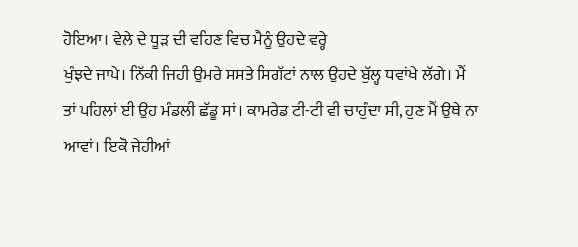ਹੋਇਆ। ਵੇਲੇ ਦੇ ਧੂੜ ਦੀ ਵਹਿਣ ਵਿਚ ਮੈਨੂੰ ਉਹਦੇ ਵਰ੍ਹੇ
ਖੁੰਝਦੇ ਜਾਪੇ। ਨਿੱਕੀ ਜਿਹੀ ਉਮਰੇ ਸਸਤੇ ਸਿਗੱਟਾਂ ਨਾਲ ਉਹਦੇ ਬੁੱਲ੍ਹ ਧਵਾਂਖੇ ਲੱਗੇ। ਮੈਂ
ਤਾਂ ਪਹਿਲਾਂ ਈ ਉਹ ਮੰਡਲੀ ਛੱਡੂ ਸਾਂ। ਕਾਮਰੇਡ ਟੀ-ਟੀ ਵੀ ਚਾਹੁੰਦਾ ਸੀ, ਹੁਣ ਮੈਂ ਉਥੇ ਨਾ
ਆਵਾਂ। ਇਕੋ ਜੇਹੀਆਂ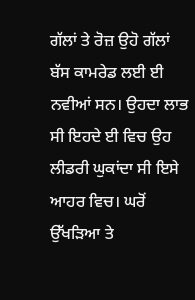ਗੱਲਾਂ ਤੇ ਰੋਜ਼ ਉਹੋ ਗੱਲਾਂ ਬੱਸ ਕਾਮਰੇਡ ਲਈ ਈ ਨਵੀਆਂ ਸਨ। ਉਹਦਾ ਲਾਭ
ਸੀ ਇਹਦੇ ਈ ਵਿਚ ਉਹ ਲੀਡਰੀ ਘੁਕਾਂਦਾ ਸੀ ਇਸੇ ਆਹਰ ਵਿਚ। ਘਰੋਂ ਉੱਖੜਿਆ ਤੇ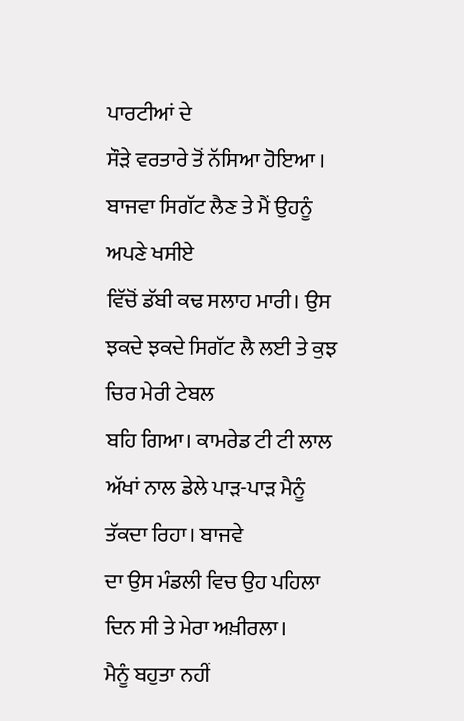ਪਾਰਟੀਆਂ ਦੇ
ਸੌੜੇ ਵਰਤਾਰੇ ਤੋਂ ਨੱਸਿਆ ਹੋਇਆ । ਬਾਜਵਾ ਸਿਗੱਟ ਲੈਣ ਤੇ ਮੈਂ ਉਹਨੂੰ ਅਪਣੇ ਖਸੀਏ
ਵਿੱਚੋਂ ਡੱਬੀ ਕਢ ਸਲਾਹ ਮਾਰੀ। ਉਸ ਝਕਦੇ ਝਕਦੇ ਸਿਗੱਟ ਲੈ ਲਈ ਤੇ ਕੁਝ ਚਿਰ ਮੇਰੀ ਟੇਬਲ
ਬਹਿ ਗਿਆ। ਕਾਮਰੇਡ ਟੀ ਟੀ ਲਾਲ ਅੱਖਾਂ ਨਾਲ ਡੇਲੇ ਪਾੜ-ਪਾੜ ਮੈਨੂੰ ਤੱਕਦਾ ਰਿਹਾ। ਬਾਜਵੇ
ਦਾ ਉਸ ਮੰਡਲੀ ਵਿਚ ਉਹ ਪਹਿਲਾ ਦਿਨ ਸੀ ਤੇ ਮੇਰਾ ਅਖ਼ੀਰਲਾ।
ਮੈਨੂੰ ਬਹੁਤਾ ਨਹੀਂ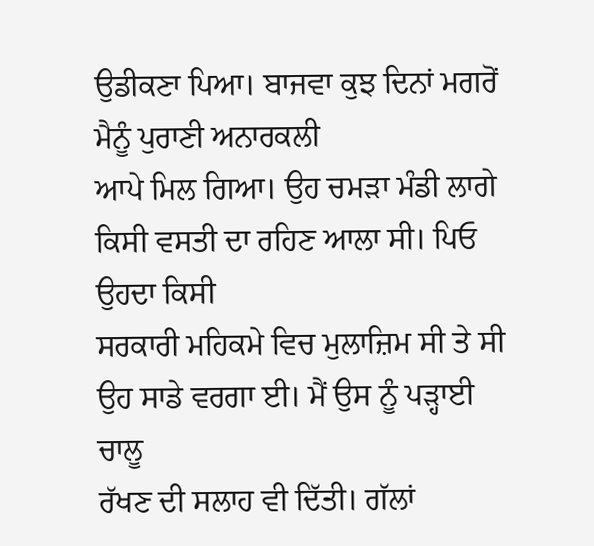ਉਡੀਕਣਾ ਪਿਆ। ਬਾਜਵਾ ਕੁਝ ਦਿਨਾਂ ਮਗਰੋਂ ਮੈਨੂੰ ਪੁਰਾਣੀ ਅਨਾਰਕਲੀ
ਆਪੇ ਮਿਲ ਗਿਆ। ਉਹ ਚਮੜਾ ਮੰਡੀ ਲਾਗੇ ਕਿਸੀ ਵਸਤੀ ਦਾ ਰਹਿਣ ਆਲਾ ਸੀ। ਪਿਓ ਉਹਦਾ ਕਿਸੀ
ਸਰਕਾਰੀ ਮਹਿਕਮੇ ਵਿਚ ਮੁਲਾਜ਼ਿਮ ਸੀ ਤੇ ਸੀ ਉਹ ਸਾਡੇ ਵਰਗਾ ਈ। ਮੈਂ ਉਸ ਨੂੰ ਪੜ੍ਹਾਈ ਚਾਲੂ
ਰੱਖਣ ਦੀ ਸਲਾਹ ਵੀ ਦਿੱਤੀ। ਗੱਲਾਂ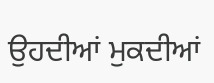ਉਹਦੀਆਂ ਮੁਕਦੀਆਂ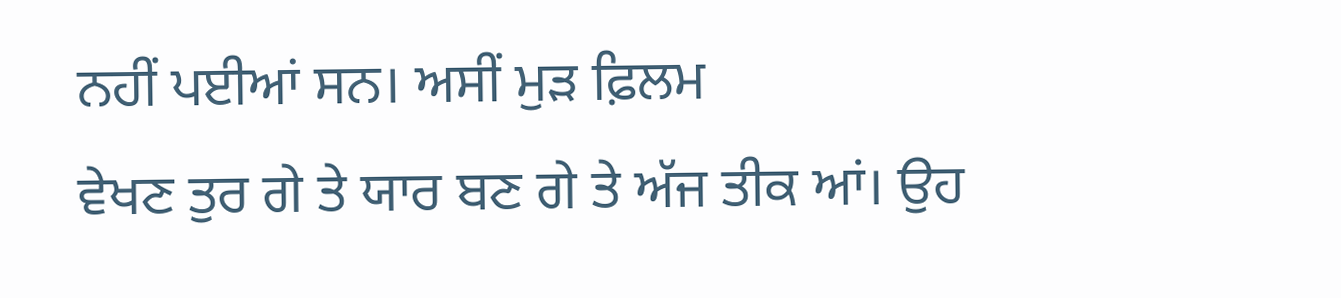ਨਹੀਂ ਪਈਆਂ ਸਨ। ਅਸੀਂ ਮੁੜ ਫ਼ਿਲਮ
ਵੇਖਣ ਤੁਰ ਗੇ ਤੇ ਯਾਰ ਬਣ ਗੇ ਤੇ ਅੱਜ ਤੀਕ ਆਂ। ਉਹ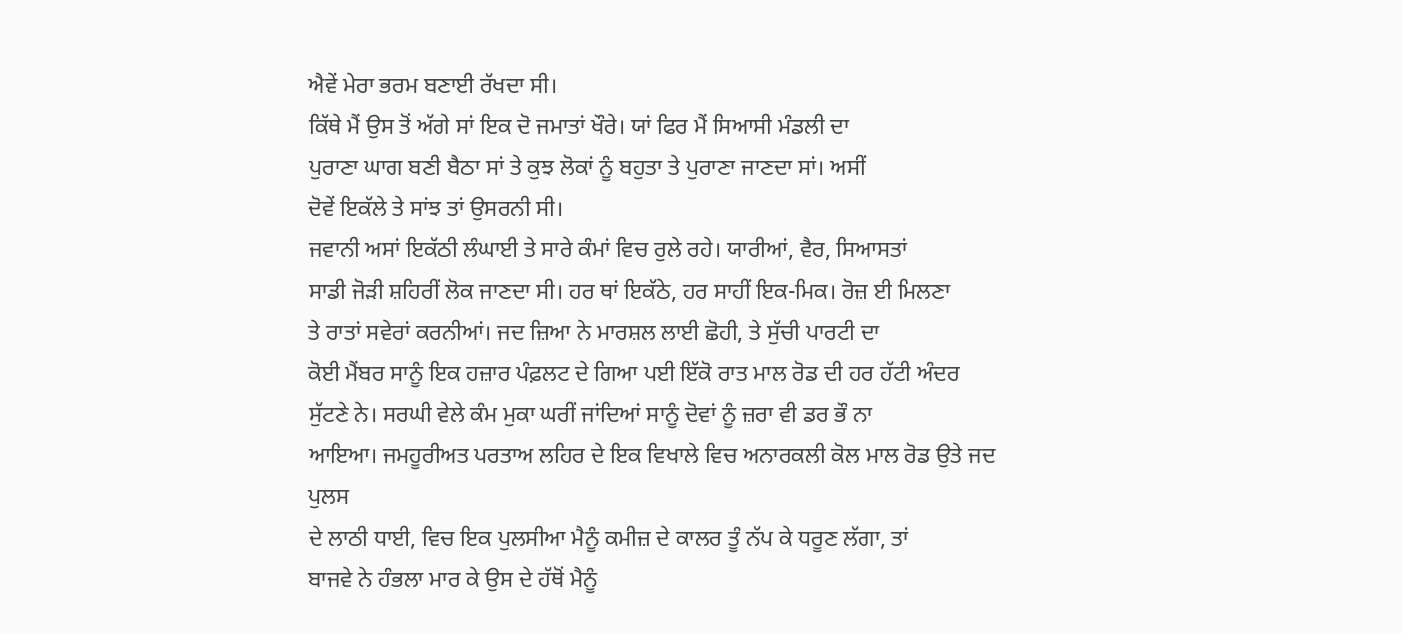ਐਵੇਂ ਮੇਰਾ ਭਰਮ ਬਣਾਈ ਰੱਖਦਾ ਸੀ।
ਕਿੱਥੇ ਮੈਂ ਉਸ ਤੋਂ ਅੱਗੇ ਸਾਂ ਇਕ ਦੋ ਜਮਾਤਾਂ ਖੌਰੇ। ਯਾਂ ਫਿਰ ਮੈਂ ਸਿਆਸੀ ਮੰਡਲੀ ਦਾ
ਪੁਰਾਣਾ ਘਾਗ ਬਣੀ ਬੈਠਾ ਸਾਂ ਤੇ ਕੁਝ ਲੋਕਾਂ ਨੂੰ ਬਹੁਤਾ ਤੇ ਪੁਰਾਣਾ ਜਾਣਦਾ ਸਾਂ। ਅਸੀਂ
ਦੋਵੇਂ ਇਕੱਲੇ ਤੇ ਸਾਂਝ ਤਾਂ ਉਸਰਨੀ ਸੀ।
ਜਵਾਨੀ ਅਸਾਂ ਇਕੱਠੀ ਲੰਘਾਈ ਤੇ ਸਾਰੇ ਕੰਮਾਂ ਵਿਚ ਰੁਲੇ ਰਹੇ। ਯਾਰੀਆਂ, ਵੈਰ, ਸਿਆਸਤਾਂ
ਸਾਡੀ ਜੋੜੀ ਸ਼ਹਿਰੀਂ ਲੋਕ ਜਾਣਦਾ ਸੀ। ਹਰ ਥਾਂ ਇਕੱਠੇ, ਹਰ ਸਾਹੀਂ ਇਕ-ਮਿਕ। ਰੋਜ਼ ਈ ਮਿਲਣਾ
ਤੇ ਰਾਤਾਂ ਸਵੇਰਾਂ ਕਰਨੀਆਂ। ਜਦ ਜ਼ਿਆ ਨੇ ਮਾਰਸ਼ਲ ਲਾਈ ਛੋਹੀ, ਤੇ ਸੁੱਚੀ ਪਾਰਟੀ ਦਾ
ਕੋਈ ਮੈਂਬਰ ਸਾਨੂੰ ਇਕ ਹਜ਼ਾਰ ਪੰਫ਼ਲਟ ਦੇ ਗਿਆ ਪਈ ਇੱਕੋ ਰਾਤ ਮਾਲ ਰੋਡ ਦੀ ਹਰ ਹੱਟੀ ਅੰਦਰ
ਸੁੱਟਣੇ ਨੇ। ਸਰਘੀ ਵੇਲੇ ਕੰਮ ਮੁਕਾ ਘਰੀਂ ਜਾਂਦਿਆਂ ਸਾਨੂੰ ਦੋਵਾਂ ਨੂੰ ਜ਼ਰਾ ਵੀ ਡਰ ਭੌ ਨਾ
ਆਇਆ। ਜਮਹੂਰੀਅਤ ਪਰਤਾਅ ਲਹਿਰ ਦੇ ਇਕ ਵਿਖਾਲੇ ਵਿਚ ਅਨਾਰਕਲੀ ਕੋਲ ਮਾਲ ਰੋਡ ਉਤੇ ਜਦ ਪੁਲਸ
ਦੇ ਲਾਠੀ ਧਾਈ, ਵਿਚ ਇਕ ਪੁਲਸੀਆ ਮੈਨੂੰ ਕਮੀਜ਼ ਦੇ ਕਾਲਰ ਤੂੰ ਨੱਪ ਕੇ ਧਰੂਣ ਲੱਗਾ, ਤਾਂ
ਬਾਜਵੇ ਨੇ ਹੰਭਲਾ ਮਾਰ ਕੇ ਉਸ ਦੇ ਹੱਥੋਂ ਮੈਨੂੰ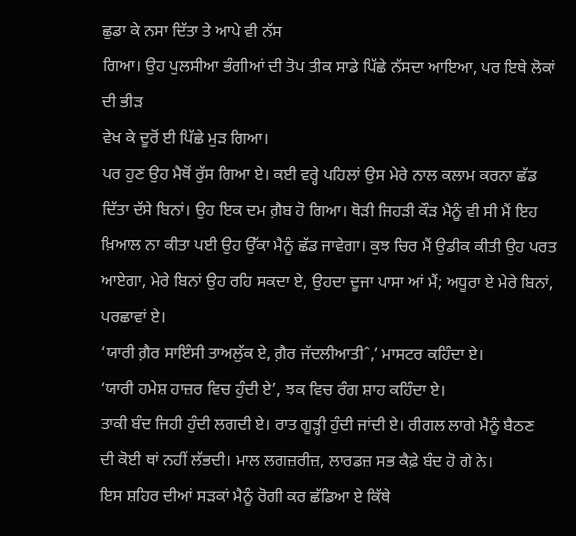ਛੁਡਾ ਕੇ ਨਸਾ ਦਿੱਤਾ ਤੇ ਆਪੇ ਵੀ ਨੱਸ
ਗਿਆ। ਉਹ ਪੁਲਸੀਆ ਭੰਗੀਆਂ ਦੀ ਤੋਪ ਤੀਕ ਸਾਡੇ ਪਿੱਛੇ ਨੱਸਦਾ ਆਇਆ, ਪਰ ਇਥੇ ਲੋਕਾਂ ਦੀ ਭੀੜ
ਵੇਖ ਕੇ ਦੂਰੋਂ ਈ ਪਿੱਛੇ ਮੁੜ ਗਿਆ।
ਪਰ ਹੁਣ ਉਹ ਮੈਥੋਂ ਰੁੱਸ ਗਿਆ ਏ। ਕਈ ਵਰ੍ਹੇ ਪਹਿਲਾਂ ਉਸ ਮੇਰੇ ਨਾਲ ਕਲਾਮ ਕਰਨਾ ਛੱਡ
ਦਿੱਤਾ ਦੱਸੇ ਬਿਨਾਂ। ਉਹ ਇਕ ਦਮ ਗ਼ੈਬ ਹੋ ਗਿਆ। ਥੋੜੀ ਜਿਹੜੀ ਕੌੜ ਮੈਨੂੰ ਵੀ ਸੀ ਮੈਂ ਇਹ
ਖ਼ਿਆਲ ਨਾ ਕੀਤਾ ਪਈ ਉਹ ਉੱਕਾ ਮੈਨੂੰ ਛੱਡ ਜਾਵੇਗਾ। ਕੁਝ ਚਿਰ ਮੈਂ ਉਡੀਕ ਕੀਤੀ ਉਹ ਪਰਤ
ਆਏਗਾ, ਮੇਰੇ ਬਿਨਾਂ ਉਹ ਰਹਿ ਸਕਦਾ ਏ, ਉਹਦਾ ਦੂਜਾ ਪਾਸਾ ਆਂ ਮੈਂ; ਅਧੂਰਾ ਏ ਮੇਰੇ ਬਿਨਾਂ,
ਪਰਛਾਵਾਂ ਏ।
‘ਯਾਰੀ ਗ਼ੈਰ ਸਾਇੰਸੀ ਤਾਅਲੁੱਕ ਏ, ਗ਼ੈਰ ਜੱਦਲੀਆਤੀˆ,’ ਮਾਸਟਰ ਕਹਿੰਦਾ ਏ।
‘ਯਾਰੀ ਹਮੇਸ਼ ਹਾਜ਼ਰ ਵਿਚ ਹੁੰਦੀ ਏ’, ਝਕ ਵਿਚ ਰੰਗ ਸ਼ਾਹ ਕਹਿੰਦਾ ਏ।
ਤਾਕੀ ਬੰਦ ਜਿਹੀ ਹੁੰਦੀ ਲਗਦੀ ਏ। ਰਾਤ ਗੂੜ੍ਹੀ ਹੁੰਦੀ ਜਾਂਦੀ ਏ। ਰੀਗਲ ਲਾਗੇ ਮੈਨੂੰ ਬੈਠਣ
ਦੀ ਕੋਈ ਥਾਂ ਨਹੀਂ ਲੱਭਦੀ। ਮਾਲ ਲਗਜ਼ਰੀਜ਼, ਲਾਰਡਜ਼ ਸਭ ਕੈਫ਼ੇ ਬੰਦ ਹੋ ਗੇ ਨੇ।
ਇਸ ਸ਼ਹਿਰ ਦੀਆਂ ਸੜਕਾਂ ਮੈਨੂੰ ਰੋਗੀ ਕਰ ਛੱਡਿਆ ਏ ਕਿੱਥੇ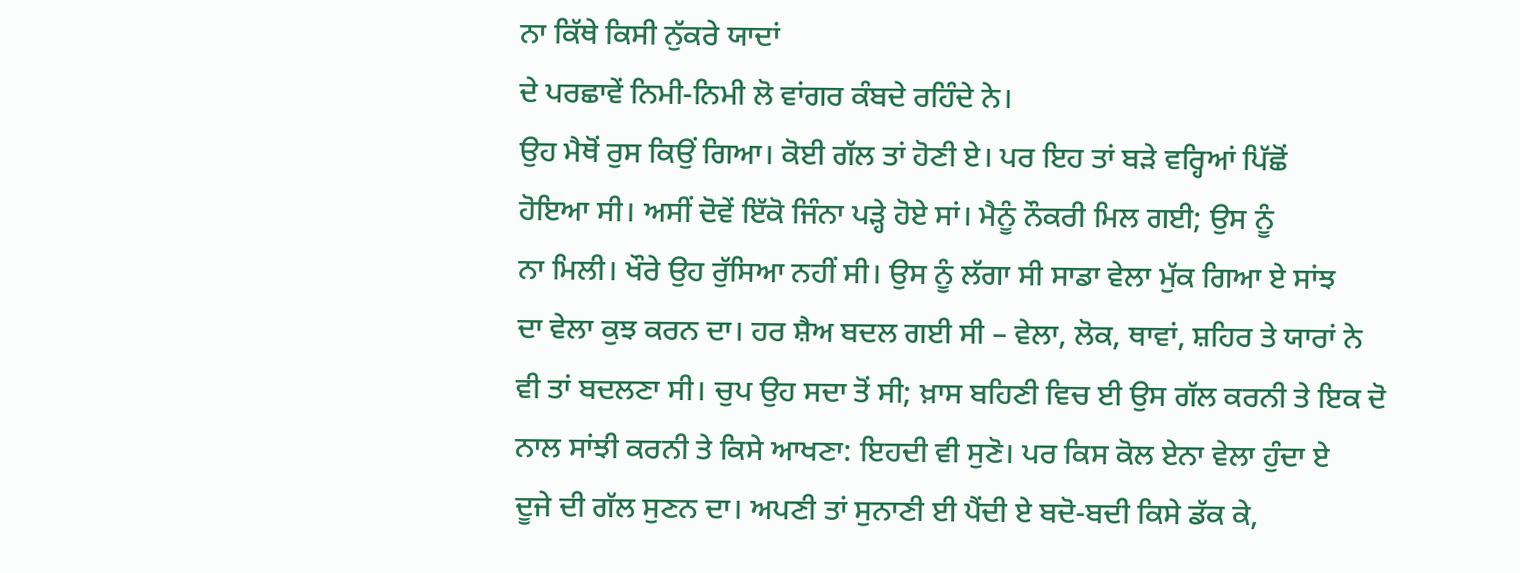ਨਾ ਕਿੱਥੇ ਕਿਸੀ ਨੁੱਕਰੇ ਯਾਦਾਂ
ਦੇ ਪਰਛਾਵੇਂ ਨਿਮੀ-ਨਿਮੀ ਲੋ ਵਾਂਗਰ ਕੰਬਦੇ ਰਹਿੰਦੇ ਨੇ।
ਉਹ ਮੈਥੋਂ ਰੁਸ ਕਿਉਂ ਗਿਆ। ਕੋਈ ਗੱਲ ਤਾਂ ਹੋਣੀ ਏ। ਪਰ ਇਹ ਤਾਂ ਬੜੇ ਵਰ੍ਹਿਆਂ ਪਿੱਛੋਂ
ਹੋਇਆ ਸੀ। ਅਸੀਂ ਦੋਵੇਂ ਇੱਕੋ ਜਿੰਨਾ ਪੜ੍ਹੇ ਹੋਏ ਸਾਂ। ਮੈਨੂੰ ਨੌਕਰੀ ਮਿਲ ਗਈ; ਉਸ ਨੂੰ
ਨਾ ਮਿਲੀ। ਖੌਰੇ ਉਹ ਰੁੱਸਿਆ ਨਹੀਂ ਸੀ। ਉਸ ਨੂੰ ਲੱਗਾ ਸੀ ਸਾਡਾ ਵੇਲਾ ਮੁੱਕ ਗਿਆ ਏ ਸਾਂਝ
ਦਾ ਵੇਲਾ ਕੁਝ ਕਰਨ ਦਾ। ਹਰ ਸ਼ੈਅ ਬਦਲ ਗਈ ਸੀ – ਵੇਲਾ, ਲੋਕ, ਥਾਵਾਂ, ਸ਼ਹਿਰ ਤੇ ਯਾਰਾਂ ਨੇ
ਵੀ ਤਾਂ ਬਦਲਣਾ ਸੀ। ਚੁਪ ਉਹ ਸਦਾ ਤੋਂ ਸੀ; ਖ਼ਾਸ ਬਹਿਣੀ ਵਿਚ ਈ ਉਸ ਗੱਲ ਕਰਨੀ ਤੇ ਇਕ ਦੋ
ਨਾਲ ਸਾਂਝੀ ਕਰਨੀ ਤੇ ਕਿਸੇ ਆਖਣਾ: ਇਹਦੀ ਵੀ ਸੁਣੋ। ਪਰ ਕਿਸ ਕੋਲ ਏਨਾ ਵੇਲਾ ਹੁੰਦਾ ਏ
ਦੂਜੇ ਦੀ ਗੱਲ ਸੁਣਨ ਦਾ। ਅਪਣੀ ਤਾਂ ਸੁਨਾਣੀ ਈ ਪੈਂਦੀ ਏ ਬਦੋ-ਬਦੀ ਕਿਸੇ ਡੱਕ ਕੇ,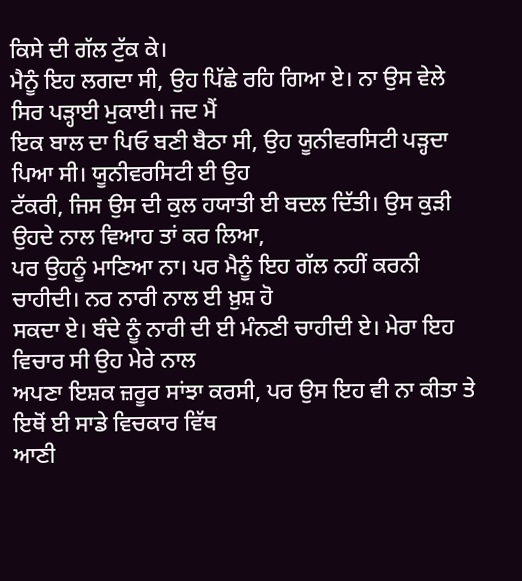ਕਿਸੇ ਦੀ ਗੱਲ ਟੁੱਕ ਕੇ।
ਮੈਨੂੰ ਇਹ ਲਗਦਾ ਸੀ, ਉਹ ਪਿੱਛੇ ਰਹਿ ਗਿਆ ਏ। ਨਾ ਉਸ ਵੇਲੇ ਸਿਰ ਪੜ੍ਹਾਈ ਮੁਕਾਈ। ਜਦ ਮੈਂ
ਇਕ ਬਾਲ ਦਾ ਪਿਓ ਬਣੀ ਬੈਠਾ ਸੀ, ਉਹ ਯੂਨੀਵਰਸਿਟੀ ਪੜ੍ਹਦਾ ਪਿਆ ਸੀ। ਯੂਨੀਵਰਸਿਟੀ ਈ ਉਹ
ਟੱਕਰੀ, ਜਿਸ ਉਸ ਦੀ ਕੁਲ ਹਯਾਤੀ ਈ ਬਦਲ ਦਿੱਤੀ। ਉਸ ਕੁੜੀ ਉਹਦੇ ਨਾਲ ਵਿਆਹ ਤਾਂ ਕਰ ਲਿਆ,
ਪਰ ਉਹਨੂੰ ਮਾਣਿਆ ਨਾ। ਪਰ ਮੈਨੂੰ ਇਹ ਗੱਲ ਨਹੀਂ ਕਰਨੀ ਚਾਹੀਦੀ। ਨਰ ਨਾਰੀ ਨਾਲ ਈ ਖ਼ੁਸ਼ ਹੋ
ਸਕਦਾ ਏ। ਬੰਦੇ ਨੂੰ ਨਾਰੀ ਦੀ ਈ ਮੰਨਣੀ ਚਾਹੀਦੀ ਏ। ਮੇਰਾ ਇਹ ਵਿਚਾਰ ਸੀ ਉਹ ਮੇਰੇ ਨਾਲ
ਅਪਣਾ ਇਸ਼ਕ ਜ਼ਰੂਰ ਸਾਂਝਾ ਕਰਸੀ, ਪਰ ਉਸ ਇਹ ਵੀ ਨਾ ਕੀਤਾ ਤੇ ਇਥੋਂ ਈ ਸਾਡੇ ਵਿਚਕਾਰ ਵਿੱਥ
ਆਣੀ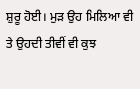ਸ਼ੁਰੂ ਹੋਈ। ਮੁੜ ਉਹ ਮਿਲਿਆ ਵੀ ਤੇ ਉਹਦੀ ਤੀਵੀਂ ਵੀ ਕੁਝ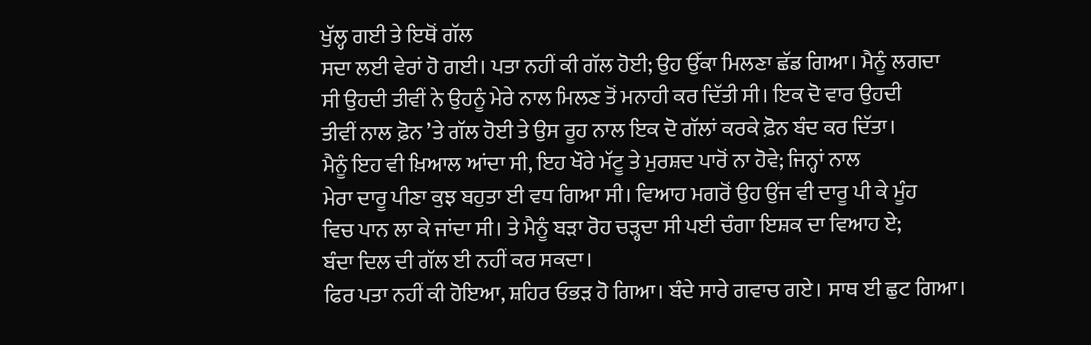ਖੁੱਲ੍ਹ ਗਈ ਤੇ ਇਥੋਂ ਗੱਲ
ਸਦਾ ਲਈ ਵੇਰਾਂ ਹੋ ਗਈ। ਪਤਾ ਨਹੀਂ ਕੀ ਗੱਲ ਹੋਈ; ਉਹ ਉੱਕਾ ਮਿਲਣਾ ਛੱਡ ਗਿਆ। ਮੈਨੂੰ ਲਗਦਾ
ਸੀ ਉਹਦੀ ਤੀਵੀਂ ਨੇ ਉਹਨੂੰ ਮੇਰੇ ਨਾਲ ਮਿਲਣ ਤੋਂ ਮਨਾਹੀ ਕਰ ਦਿੱਤੀ ਸੀ। ਇਕ ਦੋ ਵਾਰ ਉਹਦੀ
ਤੀਵੀਂ ਨਾਲ ਫ਼ੋਨ ’ਤੇ ਗੱਲ ਹੋਈ ਤੇ ਉਸ ਰੂਹ ਨਾਲ ਇਕ ਦੋ ਗੱਲਾਂ ਕਰਕੇ ਫ਼ੋਨ ਬੰਦ ਕਰ ਦਿੱਤਾ।
ਮੈਨੂੰ ਇਹ ਵੀ ਖ਼ਿਆਲ ਆਂਦਾ ਸੀ, ਇਹ ਖੌਰੇ ਮੱਟੂ ਤੇ ਮੁਰਸ਼ਦ ਪਾਰੋਂ ਨਾ ਹੋਵੇ; ਜਿਨ੍ਹਾਂ ਨਾਲ
ਮੇਰਾ ਦਾਰੂ ਪੀਣਾ ਕੁਝ ਬਹੁਤਾ ਈ ਵਧ ਗਿਆ ਸੀ। ਵਿਆਹ ਮਗਰੋਂ ਉਹ ਉਂਜ ਵੀ ਦਾਰੂ ਪੀ ਕੇ ਮੂੰਹ
ਵਿਚ ਪਾਨ ਲਾ ਕੇ ਜਾਂਦਾ ਸੀ। ਤੇ ਮੈਨੂੰ ਬੜਾ ਰੋਹ ਚੜ੍ਹਦਾ ਸੀ ਪਈ ਚੰਗਾ ਇਸ਼ਕ ਦਾ ਵਿਆਹ ਏ;
ਬੰਦਾ ਦਿਲ ਦੀ ਗੱਲ ਈ ਨਹੀਂ ਕਰ ਸਕਦਾ।
ਫਿਰ ਪਤਾ ਨਹੀਂ ਕੀ ਹੋਇਆ, ਸ਼ਹਿਰ ਓਭੜ ਹੋ ਗਿਆ। ਬੰਦੇ ਸਾਰੇ ਗਵਾਚ ਗਏ। ਸਾਥ ਈ ਛੁਟ ਗਿਆ।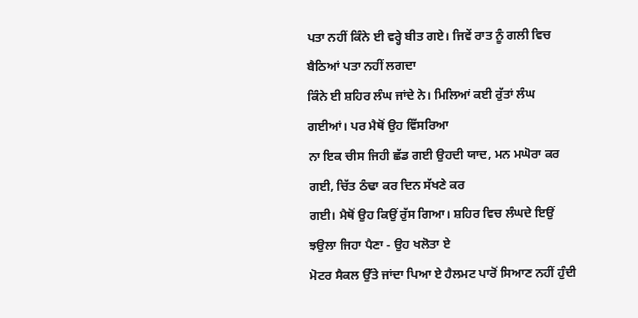ਪਤਾ ਨਹੀਂ ਕਿੰਨੇ ਈ ਵਰ੍ਹੇ ਬੀਤ ਗਏ। ਜਿਵੇਂ ਰਾਤ ਨੂੰ ਗਲੀ ਵਿਚ ਬੈਠਿਆਂ ਪਤਾ ਨਹੀਂ ਲਗਦਾ
ਕਿੰਨੇ ਈ ਸ਼ਹਿਰ ਲੰਘ ਜਾਂਦੇ ਨੇ। ਮਿਲਿਆਂ ਕਈ ਰੁੱਤਾਂ ਲੰਘ ਗਈਆਂ। ਪਰ ਮੈਥੋਂ ਉਹ ਵਿੱਸਰਿਆ
ਨਾ ਇਕ ਚੀਸ ਜਿਹੀ ਛੱਡ ਗਈ ਉਹਦੀ ਯਾਦ, ਮਨ ਮਘੋਰਾ ਕਰ ਗਈ, ਚਿੱਤ ਠੰਢਾ ਕਰ ਦਿਨ ਸੱਖਣੇ ਕਰ
ਗਈ। ਮੈਥੋਂ ਉਹ ਕਿਉਂ ਰੁੱਸ ਗਿਆ। ਸ਼ਹਿਰ ਵਿਚ ਲੰਘਦੇ ਇਉਂ ਝਉਲਾ ਜਿਹਾ ਪੈਣਾ - ਉਹ ਖਲੋਤਾ ਏ
ਮੋਟਰ ਸੈਕਲ ਉੱਤੇ ਜਾਂਦਾ ਪਿਆ ਏ ਹੈਲਮਟ ਪਾਰੋਂ ਸਿਆਣ ਨਹੀਂ ਹੁੰਦੀ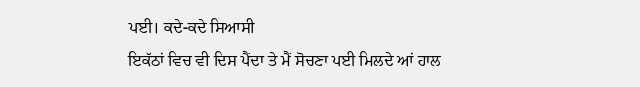ਪਈ। ਕਦੇ-ਕਦੇ ਸਿਆਸੀ
ਇਕੱਠਾਂ ਵਿਚ ਵੀ ਦਿਸ ਪੈਂਦਾ ਤੇ ਮੈਂ ਸੋਚਣਾ ਪਈ ਮਿਲਦੇ ਆਂ ਹਾਲ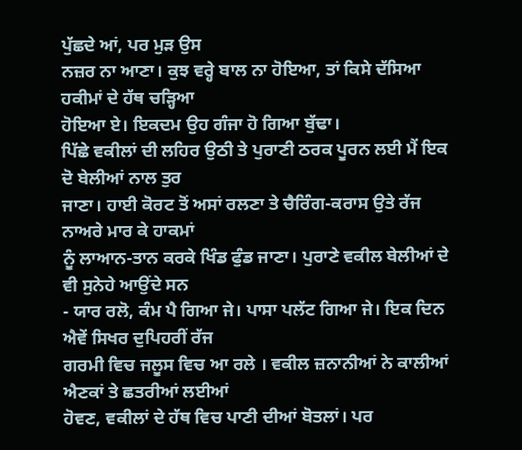ਪੁੱਛਦੇ ਆਂ, ਪਰ ਮੁੜ ਉਸ
ਨਜ਼ਰ ਨਾ ਆਣਾ। ਕੁਝ ਵਰ੍ਹੇ ਬਾਲ ਨਾ ਹੋਇਆ, ਤਾਂ ਕਿਸੇ ਦੱਸਿਆ ਹਕੀਮਾਂ ਦੇ ਹੱਥ ਚੜ੍ਹਿਆ
ਹੋਇਆ ਏ। ਇਕਦਮ ਉਹ ਗੰਜਾ ਹੋ ਗਿਆ ਬੁੱਢਾ।
ਪਿੱਛੇ ਵਕੀਲਾਂ ਦੀ ਲਹਿਰ ਉਠੀ ਤੇ ਪੁਰਾਣੀ ਠਰਕ ਪੂਰਨ ਲਈ ਮੈਂ ਇਕ ਦੋ ਬੇਲੀਆਂ ਨਾਲ ਤੁਰ
ਜਾਣਾ। ਹਾਈ ਕੋਰਟ ਤੋਂ ਅਸਾਂ ਰਲਣਾ ਤੇ ਚੈਰਿੰਗ-ਕਰਾਸ ਉਤੇ ਰੱਜ ਨਾਅਰੇ ਮਾਰ ਕੇ ਹਾਕਮਾਂ
ਨੂੰ ਲਾਆਨ-ਤਾਨ ਕਰਕੇ ਖਿੰਡ ਫੁੰਡ ਜਾਣਾ। ਪੁਰਾਣੇ ਵਕੀਲ ਬੇਲੀਆਂ ਦੇ ਵੀ ਸੁਨੇਹੇ ਆਉਂਦੇ ਸਨ
- ਯਾਰ ਰਲੋ, ਕੰਮ ਪੈ ਗਿਆ ਜੇ। ਪਾਸਾ ਪਲੱਟ ਗਿਆ ਜੇ। ਇਕ ਦਿਨ ਐਵੇਂ ਸਿਖਰ ਦੁਪਿਹਰੀਂ ਰੱਜ
ਗਰਮੀ ਵਿਚ ਜਲੂਸ ਵਿਚ ਆ ਰਲੇ । ਵਕੀਲ ਜ਼ਨਾਨੀਆਂ ਨੇ ਕਾਲੀਆਂ ਐਣਕਾਂ ਤੇ ਛਤਰੀਆਂ ਲਈਆਂ
ਹੋਵਣ, ਵਕੀਲਾਂ ਦੇ ਹੱਥ ਵਿਚ ਪਾਣੀ ਦੀਆਂ ਬੋਤਲਾਂ। ਪਰ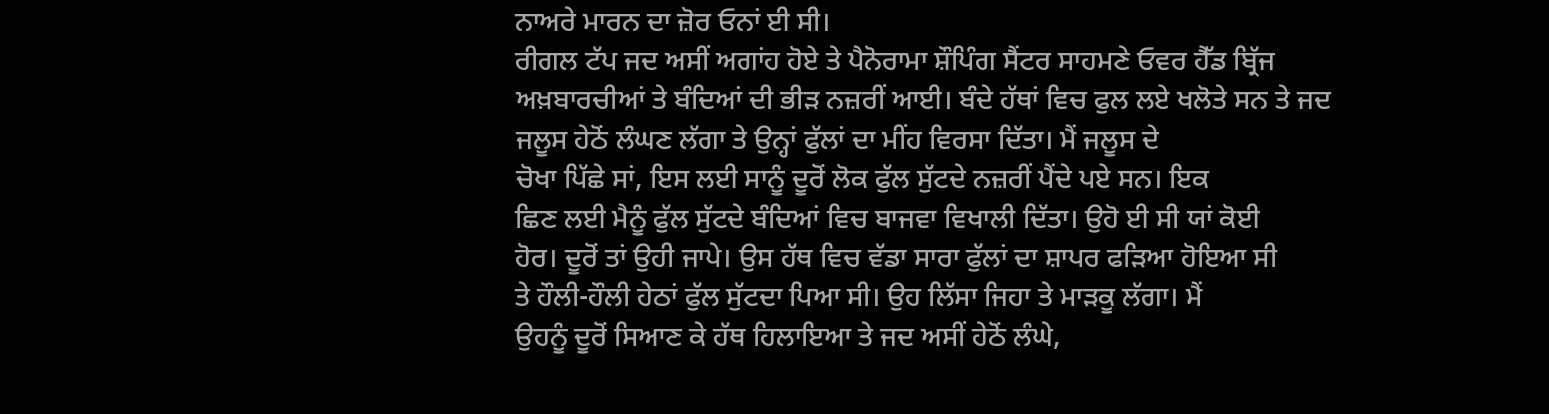ਨਾਅਰੇ ਮਾਰਨ ਦਾ ਜ਼ੋਰ ਓਨਾਂ ਈ ਸੀ।
ਰੀਗਲ ਟੱਪ ਜਦ ਅਸੀਂ ਅਗਾਂਹ ਹੋਏ ਤੇ ਪੈਨੋਰਾਮਾ ਸ਼ੌਪਿੰਗ ਸੈਂਟਰ ਸਾਹਮਣੇ ਓਵਰ ਹੈੱਡ ਬ੍ਰਿੱਜ
ਅਖ਼ਬਾਰਚੀਆਂ ਤੇ ਬੰਦਿਆਂ ਦੀ ਭੀੜ ਨਜ਼ਰੀਂ ਆਈ। ਬੰਦੇ ਹੱਥਾਂ ਵਿਚ ਫੁਲ ਲਏ ਖਲੋਤੇ ਸਨ ਤੇ ਜਦ
ਜਲੂਸ ਹੇਠੋਂ ਲੰਘਣ ਲੱਗਾ ਤੇ ਉਨ੍ਹਾਂ ਫੁੱਲਾਂ ਦਾ ਮੀਂਹ ਵਿਰਸਾ ਦਿੱਤਾ। ਮੈਂ ਜਲੂਸ ਦੇ
ਚੋਖਾ ਪਿੱਛੇ ਸਾਂ, ਇਸ ਲਈ ਸਾਨੂੰ ਦੂਰੋਂ ਲੋਕ ਫੁੱਲ ਸੁੱਟਦੇ ਨਜ਼ਰੀਂ ਪੈਂਦੇ ਪਏ ਸਨ। ਇਕ
ਛਿਣ ਲਈ ਮੈਨੂੰ ਫੁੱਲ ਸੁੱਟਦੇ ਬੰਦਿਆਂ ਵਿਚ ਬਾਜਵਾ ਵਿਖਾਲੀ ਦਿੱਤਾ। ਉਹੋ ਈ ਸੀ ਯਾਂ ਕੋਈ
ਹੋਰ। ਦੂਰੋਂ ਤਾਂ ਉਹੀ ਜਾਪੇ। ਉਸ ਹੱਥ ਵਿਚ ਵੱਡਾ ਸਾਰਾ ਫੁੱਲਾਂ ਦਾ ਸ਼ਾਪਰ ਫੜਿਆ ਹੋਇਆ ਸੀ
ਤੇ ਹੌਲੀ-ਹੌਲੀ ਹੇਠਾਂ ਫੁੱਲ ਸੁੱਟਦਾ ਪਿਆ ਸੀ। ਉਹ ਲਿੱਸਾ ਜਿਹਾ ਤੇ ਮਾੜਕੂ ਲੱਗਾ। ਮੈਂ
ਉਹਨੂੰ ਦੂਰੋਂ ਸਿਆਣ ਕੇ ਹੱਥ ਹਿਲਾਇਆ ਤੇ ਜਦ ਅਸੀਂ ਹੇਠੋਂ ਲੰਘੇ,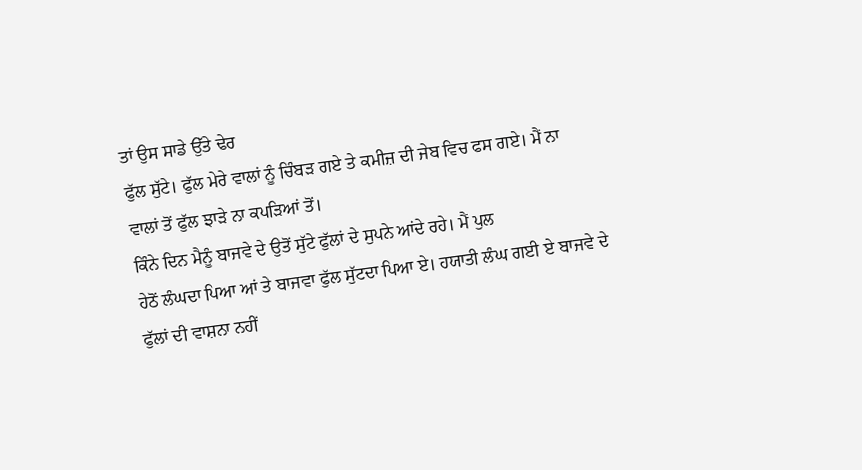ਤਾਂ ਉਸ ਸਾਡੇ ਉੱਤੇ ਢੇਰ
ਫੁੱਲ ਸੁੱਟੇ। ਫੁੱਲ ਮੇਰੇ ਵਾਲਾਂ ਨੂੰ ਚਿੰਬੜ ਗਏ ਤੇ ਕਮੀਜ਼ ਦੀ ਜੇਬ ਵਿਚ ਫਸ ਗਏ। ਮੈਂ ਨਾ
ਵਾਲਾਂ ਤੋਂ ਫੁੱਲ ਝਾੜੇ ਨਾ ਕਪੜਿਆਂ ਤੋਂ।
ਕਿੰਨੇ ਦਿਨ ਮੈਨੂੰ ਬਾਜਵੇ ਦੇ ਉਤੋਂ ਸੁੱਟੇ ਫੁੱਲਾਂ ਦੇ ਸੁਪਨੇ ਆਂਦੇ ਰਹੇ। ਮੈਂ ਪੁਲ
ਹੇਠੋਂ ਲੰਘਦਾ ਪਿਆ ਆਂ ਤੇ ਬਾਜਵਾ ਫੁੱਲ ਸੁੱਟਦਾ ਪਿਆ ਏ। ਹਯਾਤੀ ਲੰਘ ਗਈ ਏ ਬਾਜਵੇ ਦੇ
ਫੁੱਲਾਂ ਦੀ ਵਾਸ਼ਨਾ ਨਹੀਂ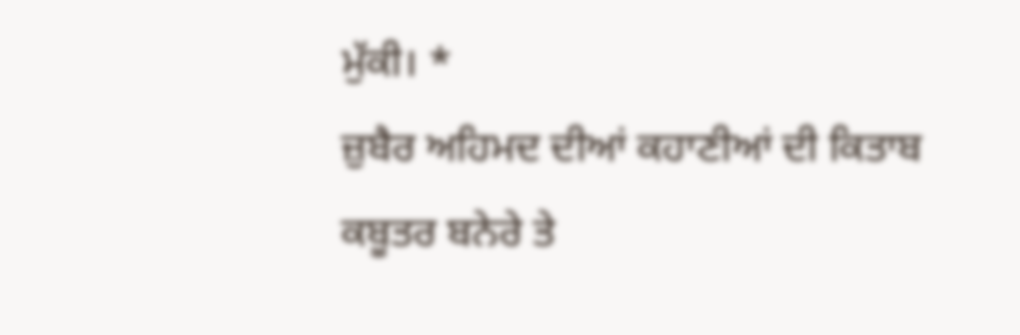ਮੁੱਕੀ। *
ਜ਼ੁਬੈਰ ਅਹਿਮਦ ਦੀਆਂ ਕਹਾਣੀਆਂ ਦੀ ਕਿਤਾਬ ਕਬੂਤਰ ਬਨੇਰੇ ਤੇ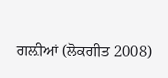ਗਲ਼ੀਆਂ (ਲੋਕਗੀਤ 2008)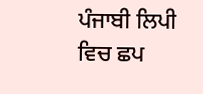ਪੰਜਾਬੀ ਲਿਪੀ ਵਿਚ ਛਪ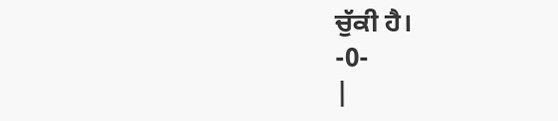ਚੁੱਕੀ ਹੈ।
-0-
|